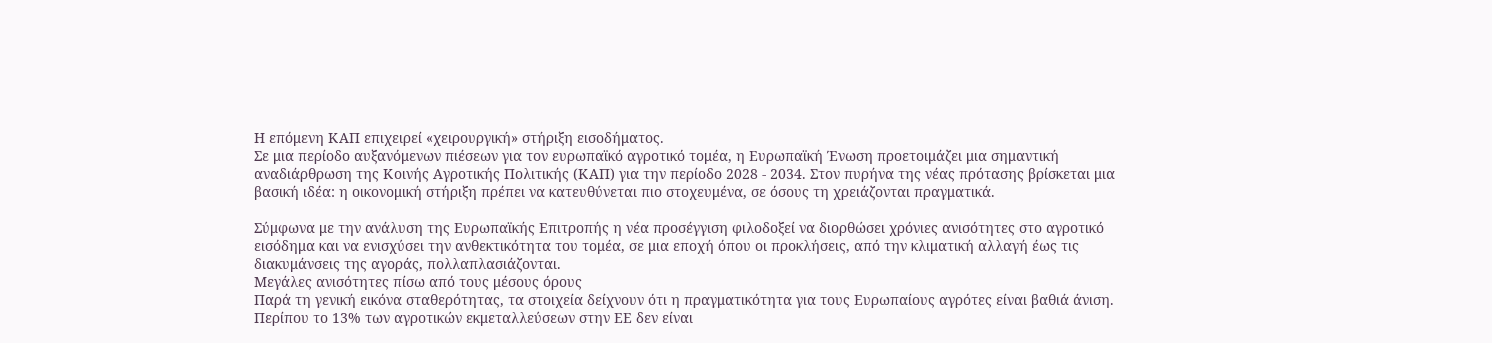Η επόμενη ΚΑΠ επιχειρεί «χειρουργική» στήριξη εισοδήματος.
Σε μια περίοδο αυξανόμενων πιέσεων για τον ευρωπαϊκό αγροτικό τομέα, η Ευρωπαϊκή Ένωση προετοιμάζει μια σημαντική αναδιάρθρωση της Κοινής Αγροτικής Πολιτικής (ΚΑΠ) για την περίοδο 2028 - 2034. Στον πυρήνα της νέας πρότασης βρίσκεται μια βασική ιδέα: η οικονομική στήριξη πρέπει να κατευθύνεται πιο στοχευμένα, σε όσους τη χρειάζονται πραγματικά.

Σύμφωνα με την ανάλυση της Ευρωπαϊκής Επιτροπής η νέα προσέγγιση φιλοδοξεί να διορθώσει χρόνιες ανισότητες στο αγροτικό εισόδημα και να ενισχύσει την ανθεκτικότητα του τομέα, σε μια εποχή όπου οι προκλήσεις, από την κλιματική αλλαγή έως τις διακυμάνσεις της αγοράς, πολλαπλασιάζονται.
Μεγάλες ανισότητες πίσω από τους μέσους όρους
Παρά τη γενική εικόνα σταθερότητας, τα στοιχεία δείχνουν ότι η πραγματικότητα για τους Ευρωπαίους αγρότες είναι βαθιά άνιση. Περίπου το 13% των αγροτικών εκμεταλλεύσεων στην ΕΕ δεν είναι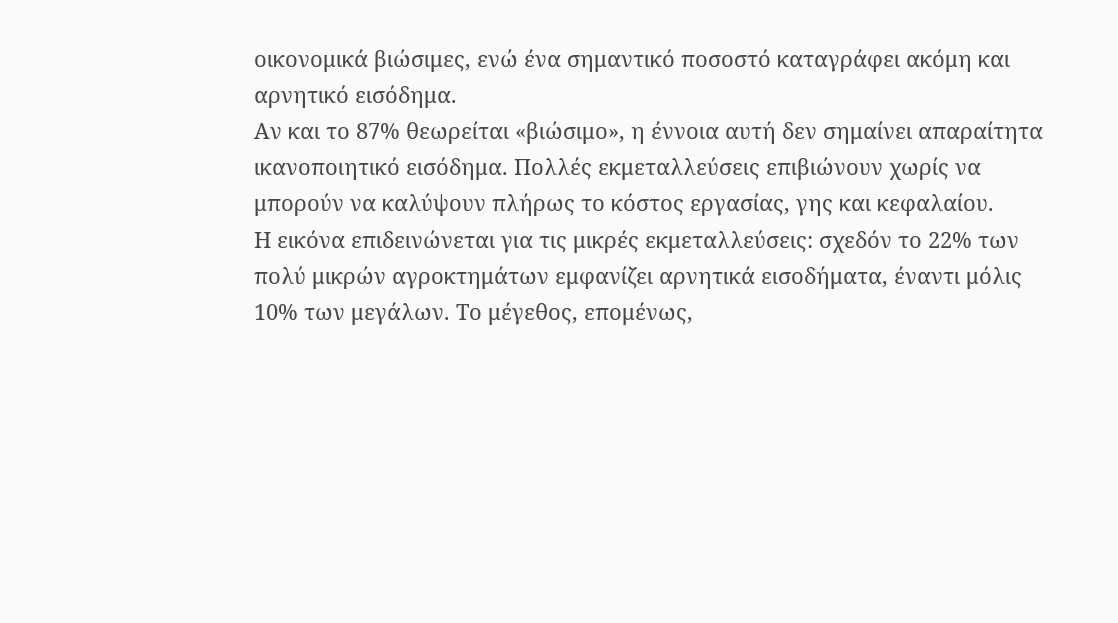οικονομικά βιώσιμες, ενώ ένα σημαντικό ποσοστό καταγράφει ακόμη και αρνητικό εισόδημα.
Αν και το 87% θεωρείται «βιώσιμο», η έννοια αυτή δεν σημαίνει απαραίτητα ικανοποιητικό εισόδημα. Πολλές εκμεταλλεύσεις επιβιώνουν χωρίς να μπορούν να καλύψουν πλήρως το κόστος εργασίας, γης και κεφαλαίου.
Η εικόνα επιδεινώνεται για τις μικρές εκμεταλλεύσεις: σχεδόν το 22% των πολύ μικρών αγροκτημάτων εμφανίζει αρνητικά εισοδήματα, έναντι μόλις 10% των μεγάλων. Το μέγεθος, επομένως,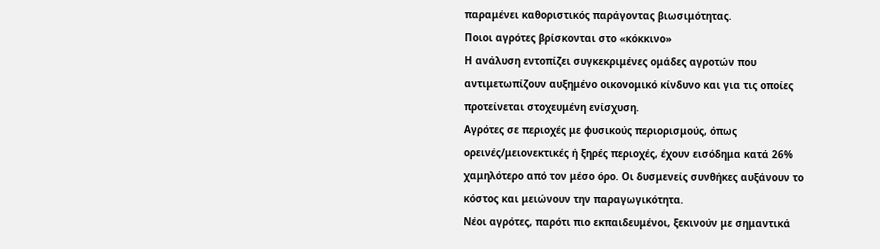παραμένει καθοριστικός παράγοντας βιωσιμότητας.
Ποιοι αγρότες βρίσκονται στο «κόκκινο»
Η ανάλυση εντοπίζει συγκεκριμένες ομάδες αγροτών που αντιμετωπίζουν αυξημένο οικονομικό κίνδυνο και για τις οποίες προτείνεται στοχευμένη ενίσχυση.
Αγρότες σε περιοχές με φυσικούς περιορισμούς, όπως ορεινές/μειονεκτικές ή ξηρές περιοχές, έχουν εισόδημα κατά 26% χαμηλότερο από τον μέσο όρο. Οι δυσμενείς συνθήκες αυξάνουν το κόστος και μειώνουν την παραγωγικότητα.
Νέοι αγρότες, παρότι πιο εκπαιδευμένοι, ξεκινούν με σημαντικά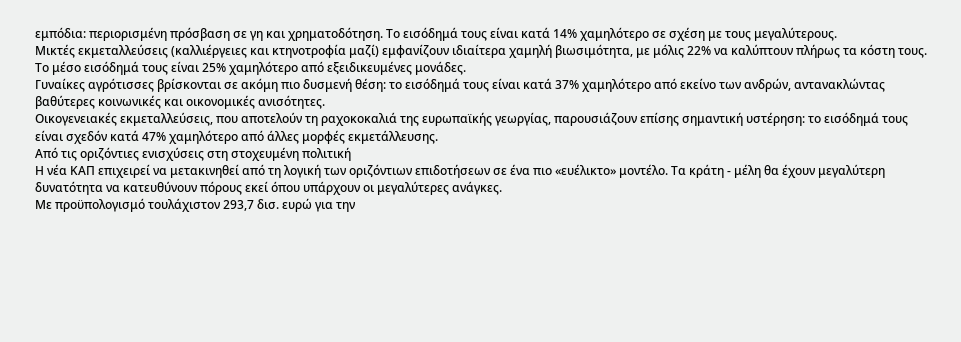εμπόδια: περιορισμένη πρόσβαση σε γη και χρηματοδότηση. Το εισόδημά τους είναι κατά 14% χαμηλότερο σε σχέση με τους μεγαλύτερους.
Μικτές εκμεταλλεύσεις (καλλιέργειες και κτηνοτροφία μαζί) εμφανίζουν ιδιαίτερα χαμηλή βιωσιμότητα, με μόλις 22% να καλύπτουν πλήρως τα κόστη τους. Το μέσο εισόδημά τους είναι 25% χαμηλότερο από εξειδικευμένες μονάδες.
Γυναίκες αγρότισσες βρίσκονται σε ακόμη πιο δυσμενή θέση: το εισόδημά τους είναι κατά 37% χαμηλότερο από εκείνο των ανδρών, αντανακλώντας βαθύτερες κοινωνικές και οικονομικές ανισότητες.
Οικογενειακές εκμεταλλεύσεις, που αποτελούν τη ραχοκοκαλιά της ευρωπαϊκής γεωργίας, παρουσιάζουν επίσης σημαντική υστέρηση: το εισόδημά τους είναι σχεδόν κατά 47% χαμηλότερο από άλλες μορφές εκμετάλλευσης.
Από τις οριζόντιες ενισχύσεις στη στοχευμένη πολιτική
Η νέα ΚΑΠ επιχειρεί να μετακινηθεί από τη λογική των οριζόντιων επιδοτήσεων σε ένα πιο «ευέλικτο» μοντέλο. Τα κράτη - μέλη θα έχουν μεγαλύτερη δυνατότητα να κατευθύνουν πόρους εκεί όπου υπάρχουν οι μεγαλύτερες ανάγκες.
Με προϋπολογισμό τουλάχιστον 293,7 δισ. ευρώ για την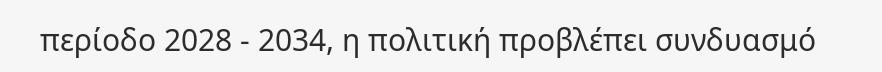περίοδο 2028 - 2034, η πολιτική προβλέπει συνδυασμό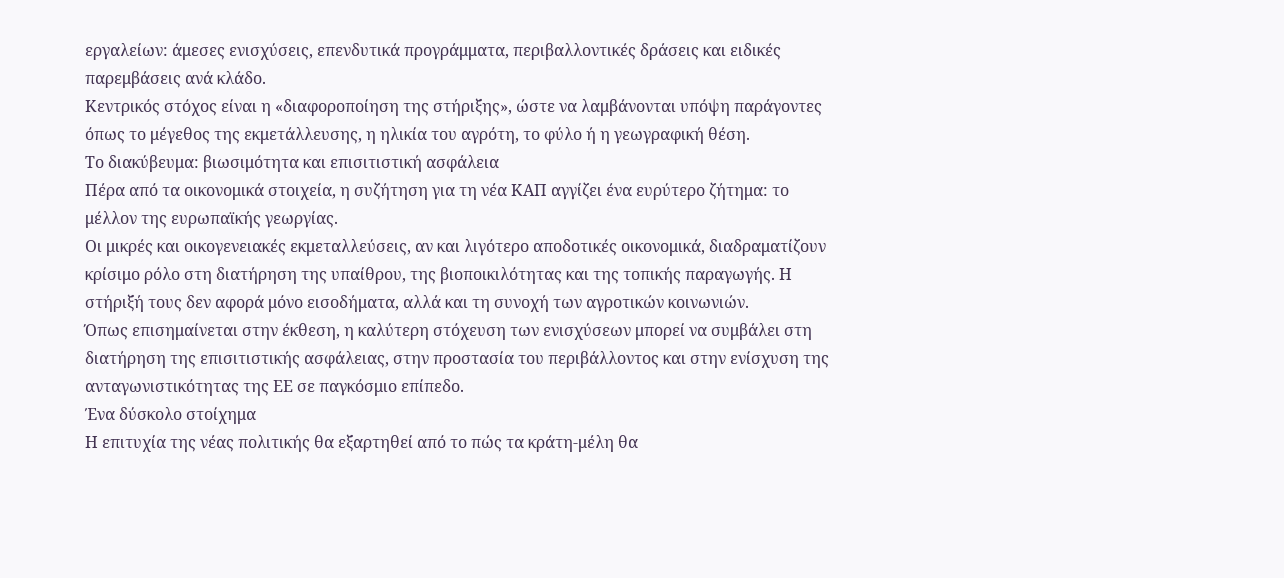εργαλείων: άμεσες ενισχύσεις, επενδυτικά προγράμματα, περιβαλλοντικές δράσεις και ειδικές παρεμβάσεις ανά κλάδο.
Κεντρικός στόχος είναι η «διαφοροποίηση της στήριξης», ώστε να λαμβάνονται υπόψη παράγοντες όπως το μέγεθος της εκμετάλλευσης, η ηλικία του αγρότη, το φύλο ή η γεωγραφική θέση.
Το διακύβευμα: βιωσιμότητα και επισιτιστική ασφάλεια
Πέρα από τα οικονομικά στοιχεία, η συζήτηση για τη νέα ΚΑΠ αγγίζει ένα ευρύτερο ζήτημα: το μέλλον της ευρωπαϊκής γεωργίας.
Οι μικρές και οικογενειακές εκμεταλλεύσεις, αν και λιγότερο αποδοτικές οικονομικά, διαδραματίζουν κρίσιμο ρόλο στη διατήρηση της υπαίθρου, της βιοποικιλότητας και της τοπικής παραγωγής. Η στήριξή τους δεν αφορά μόνο εισοδήματα, αλλά και τη συνοχή των αγροτικών κοινωνιών.
Όπως επισημαίνεται στην έκθεση, η καλύτερη στόχευση των ενισχύσεων μπορεί να συμβάλει στη διατήρηση της επισιτιστικής ασφάλειας, στην προστασία του περιβάλλοντος και στην ενίσχυση της ανταγωνιστικότητας της ΕΕ σε παγκόσμιο επίπεδο.
Ένα δύσκολο στοίχημα
Η επιτυχία της νέας πολιτικής θα εξαρτηθεί από το πώς τα κράτη-μέλη θα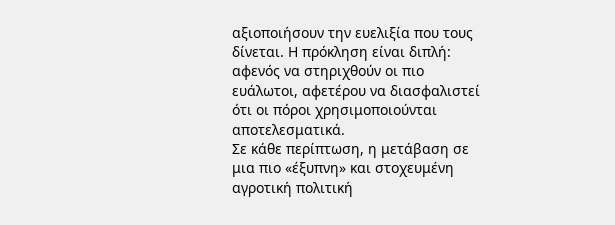αξιοποιήσουν την ευελιξία που τους δίνεται. Η πρόκληση είναι διπλή: αφενός να στηριχθούν οι πιο ευάλωτοι, αφετέρου να διασφαλιστεί ότι οι πόροι χρησιμοποιούνται αποτελεσματικά.
Σε κάθε περίπτωση, η μετάβαση σε μια πιο «έξυπνη» και στοχευμένη αγροτική πολιτική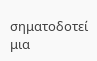σηματοδοτεί μια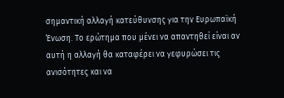σημαντική αλλαγή κατεύθυνσης για την Ευρωπαϊκή Ένωση. Το ερώτημα που μένει να απαντηθεί είναι αν αυτή η αλλαγή θα καταφέρει να γεφυρώσει τις ανισότητες και να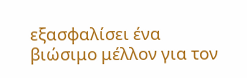εξασφαλίσει ένα βιώσιμο μέλλον για τον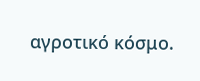αγροτικό κόσμο.